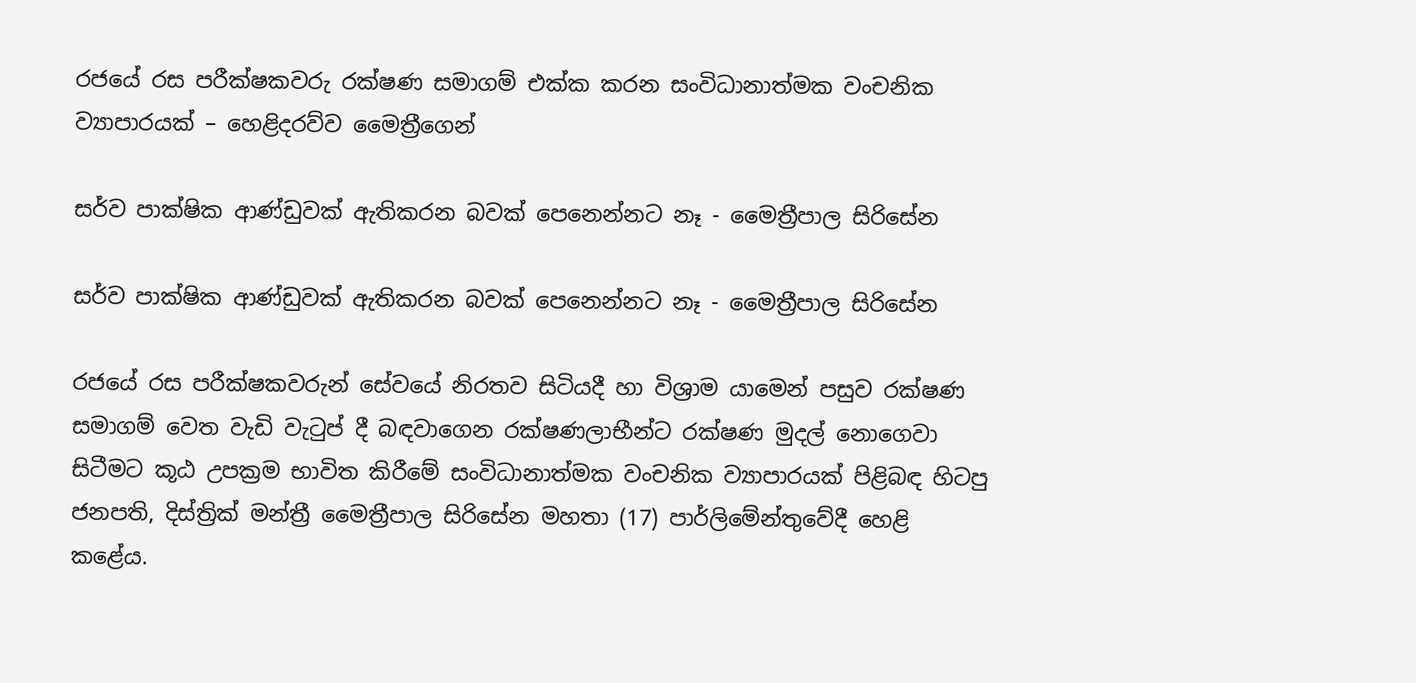රජයේ රස පරීක්ෂකවරු රක්ෂණ සමාගම් එක්ක කරන සංවිධානාත්මක වංචනික ව්‍යාපාරයක් – හෙළිදරව්ව මෛත්‍රීගෙන්

සර්ව පාක්ෂික ආණ්ඩුවක් ඇතිකරන බවක් පෙනෙන්නට නෑ - මෛත්‍රීපාල සිරිසේන

සර්ව පාක්ෂික ආණ්ඩුවක් ඇතිකරන බවක් පෙනෙන්නට නෑ - මෛත්‍රීපාල සිරිසේන

රජයේ රස පරීක්ෂකවරුන් සේවයේ නිරතව සිටියදී හා විශ්‍රාම යාමෙන් පසුව රක්ෂණ සමාගම් වෙත වැඩි වැටුප් දී බඳවාගෙන රක්ෂණලාභීන්ට රක්ෂණ මුදල් නොගෙවා සිටීමට කූඨ උපක්‍රම භාවිත කිරීමේ සංවිධානාත්මක වංචනික ව්‍යාපාරයක් පිළිබඳ හිටපු ජනපති, දිස්ත්‍රික් මන්ත්‍රී මෛත්‍රීපාල සිරිසේන මහතා (17) පාර්ලිමේන්තුවේදී හෙළි කළේය.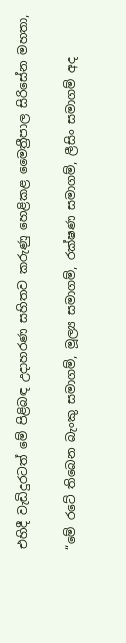එහිදී වැඩිදුරටත් මේ පිළිබඳ උදාහරණ සහිතව කරුණු හෙළිකළ මෛත්‍රීපාල සිරිසේන මහතා,

“මේ රටේ තිබෙන බැංකු සමාගම්, මූල්‍ය සමාගම්, රක්ෂණ සමාගම්, ලීසිං සමාගම් අද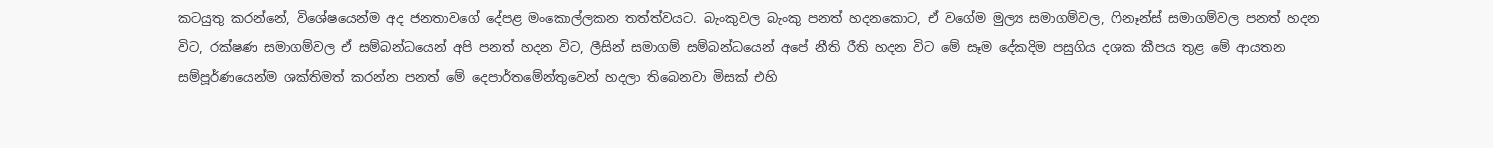කටයුතු කරන්නේ, විශේෂයෙන්ම අද ජනතාවගේ දේපළ මංකොල්ලකන තත්ත්වයට. බැංකුවල බැංකු පනත් හදනකොට, ඒ වගේම මුල්‍ය සමාගම්වල, ෆිනෑන්ස් සමාගම්වල පනත් හදන විට, රක්ෂණ සමාගම්වල ඒ සම්බන්ධයෙන් අපි පනත් හදන විට, ලීසින් සමාගම් සම්බන්ධයෙන් අපේ නීති රීති හදන විට මේ සෑම දේකදිම පසුගිය දශක කීපය තුළ මේ ආයතන සම්පූර්ණයෙන්ම ශක්තිමත් කරන්න පනත් මේ දෙපාර්තමේන්තුවෙන් හදලා තිබෙනවා මිසක් එහි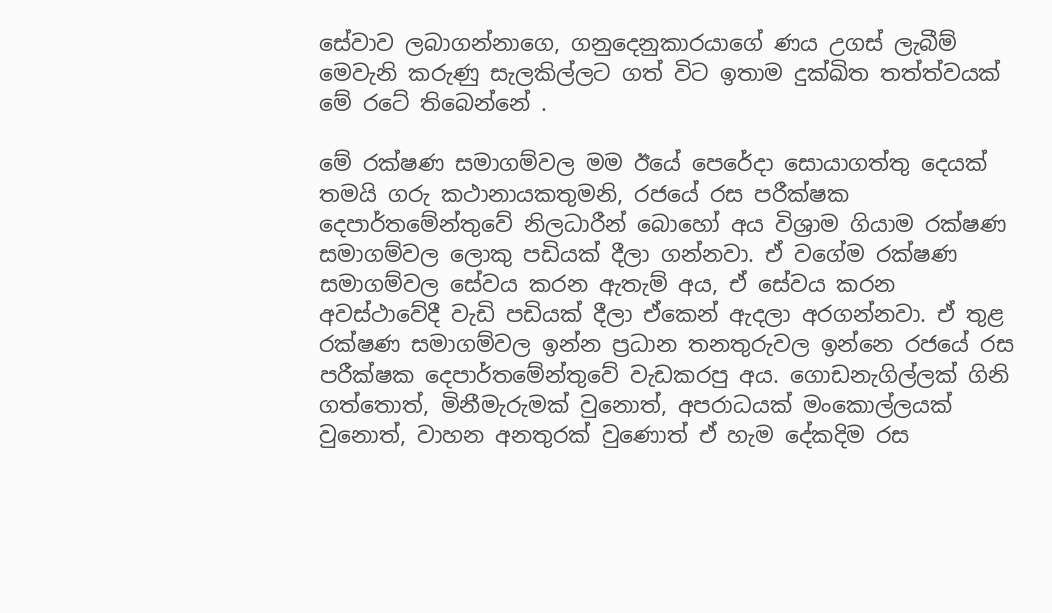සේවාව ලබාගන්නාගෙ, ගනුදෙනුකාරයාගේ ණය උගස් ලැබීම් මෙවැනි කරුණු සැලකිල්ලට ගත් විට ඉතාම දුක්ඛිත තත්ත්වයක් මේ රටේ තිබෙන්නේ .

මේ රක්ෂණ සමාගම්වල මම ඊයේ පෙරේදා සොයාගත්තු දෙයක් තමයි ගරු කථානායකතුමනි, රජයේ රස පරීක්ෂක දෙපාර්තමේන්තුවේ නිලධාරීන් බොහෝ අය විශ්‍රාම ගියාම රක්ෂණ සමාගම්වල ලොකු පඩියක් දීලා ගන්නවා. ඒ වගේම රක්ෂණ සමාගම්වල සේවය කරන ඇතැම් අය, ඒ සේවය කරන අවස්ථාවේදී වැඩි පඩියක් දීලා ඒකෙන් ඇදලා අරගන්නවා. ඒ තුළ රක්ෂණ සමාගම්වල ඉන්න ප්‍රධාන තනතුරුවල ඉන්නෙ රජයේ රස පරීක්ෂක දෙපාර්තමේන්තුවේ වැඩකරපු අය. ගොඩනැගිල්ලක් ගිනි ගත්තොත්, මිනීමැරුමක් වුනොත්, අපරාධයක් මංකොල්ලයක් වුනොත්, වාහන අනතුරක් වුණොත් ඒ හැම දේකදිම රස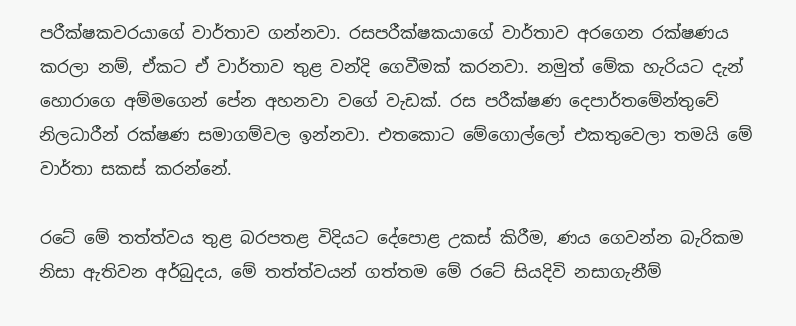පරීක්ෂකවරයාගේ වාර්තාව ගන්නවා. රසපරීක්ෂකයාගේ වාර්තාව අරගෙන රක්ෂණය කරලා නම්, ඒකට ඒ වාර්තාව තුළ වන්දි ගෙවීමක් කරනවා. නමුත් මේක හැරියට දැන් හොරාගෙ අම්මගෙන් පේන අහනවා වගේ වැඩක්. රස පරීක්ෂණ දෙපාර්තමේන්තුවේ නිලධාරීන් රක්ෂණ සමාගම්වල ඉන්නවා. එතකොට මේගොල්ලෝ එකතුවෙලා තමයි මේ වාර්තා සකස් කරන්නේ.

රටේ මේ තත්ත්වය තුළ බරපතළ විදියට දේපොළ උකස් කිරීම, ණය ගෙවන්න බැරිකම නිසා ඇතිවන අර්බුදය, මේ තත්ත්වයන් ගත්තම මේ රටේ සියදිවි නසාගැනීම්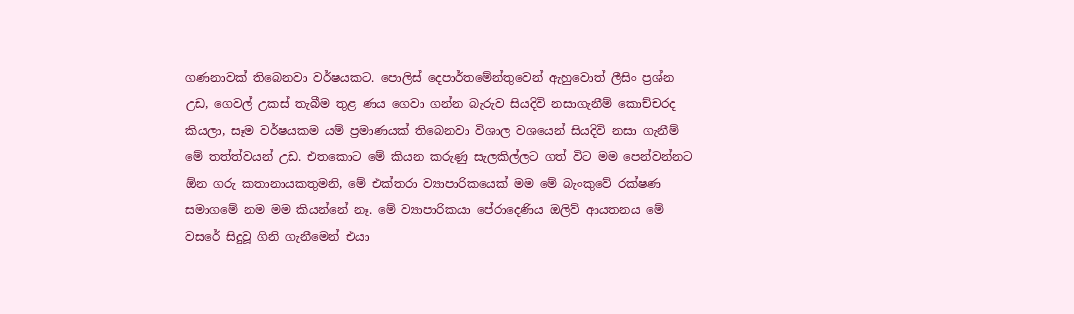ගණනාවක් තිබෙනවා වර්ෂයකට. පොලිස් දෙපාර්තමේන්තුවෙන් ඇහුවොත් ලීසිං ප්‍රශ්න උඩ, ගෙවල් උකස් තැබීම තුළ ණය ගෙවා ගන්න බැරුව සියදිවි නසාගැනීම් කොච්චරද කියලා, සෑම වර්ෂයකම යම් ප්‍රමාණයක් තිබෙනවා විශාල වශයෙන් සියදිවි නසා ගැනීම් මේ තත්ත්වයන් උඩ. එතකොට මේ කියන කරුණු සැලකිල්ලට ගත් විට මම පෙන්වන්නට ඕන ගරු කතානායකතුමනි, මේ එක්තරා ව්‍යාපාරිකයෙක් මම මේ බැංකුවේ රක්ෂණ සමාගමේ නම මම කියන්නේ නෑ. මේ ව්‍යාපාරිකයා පේරාදෙණිය ඔලිව් ආයතනය මේ වසරේ සිදුවූ ගිනි ගැනීමෙන් එයා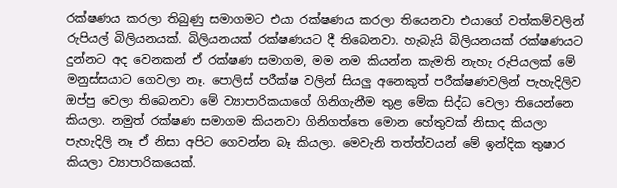රක්ෂණය කරලා තිබුණු සමාගමට එයා රක්ෂණය කරලා තියෙනවා එයාගේ වත්කම්වලින් රුපියල් බිලියනයක්. බිලියනයක් රක්ෂණයට දී තිබෙනවා. හැබැයි බිලියනයක් රක්ෂණයට දුන්නට අද වෙනකන් ඒ රක්ෂණ සමාගම, මම නම කියන්න කැමති නැහැ රුපියලක් මේ මනුස්සයාට ගෙවලා නෑ. පොලිස් පරීක්ෂ වලින් සියලු අනෙකුත් පරීක්ෂණවලින් පැහැදිලිව ඔප්පු වෙලා තිබෙනවා මේ ව්‍යාපාරිකයාගේ ගිනිගැනීම තුළ මේක සිද්ධ වෙලා තියෙන්නෙ කියලා. නමුත් රක්ෂණ සමාගම කියනවා ගිනිගත්තෙ මොන හේතුවක් නිසාද කියලා පැහැදිලි නෑ ඒ නිසා අපිට ගෙවන්න බෑ කියලා. මෙවැනි තත්ත්වයන් මේ ඉන්දික තුෂාර කියලා ව්‍යාපාරිකයෙක්.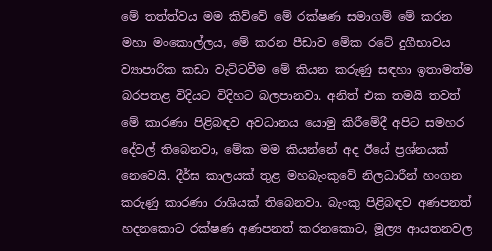මේ තත්ත්වය මම කිව්වේ මේ රක්ෂණ සමාගම් මේ කරන මහා මංකොල්ලය, මේ කරන පීඩාව මේක රටේ දුගීභාවය ව්‍යාපාරික කඩා වැට්ටවීම මේ කියන කරුණු සඳහා ඉතාමත්ම බරපතළ විදියට විදිහට බලපානවා. අනිත් එක තමයි තවත් මේ කාරණා පිළිබඳව අවධානය යොමු කිරීමේදී අපිට සමහර දේවල් තිබෙනවා, මේක මම කියන්නේ අද ඊයේ ප්‍රශ්නයක් නෙවෙයි. දීර්ඝ කාලයක් තුළ මහබැංකුවේ නිලධාරීන් හංගන කරුණු කාරණා රාශියක් තිබෙනවා. බැංකු පිළිබඳව අණපනත් හදනකොට රක්ෂණ අණපනත් කරනකොට, මූල්‍ය ආයතනවල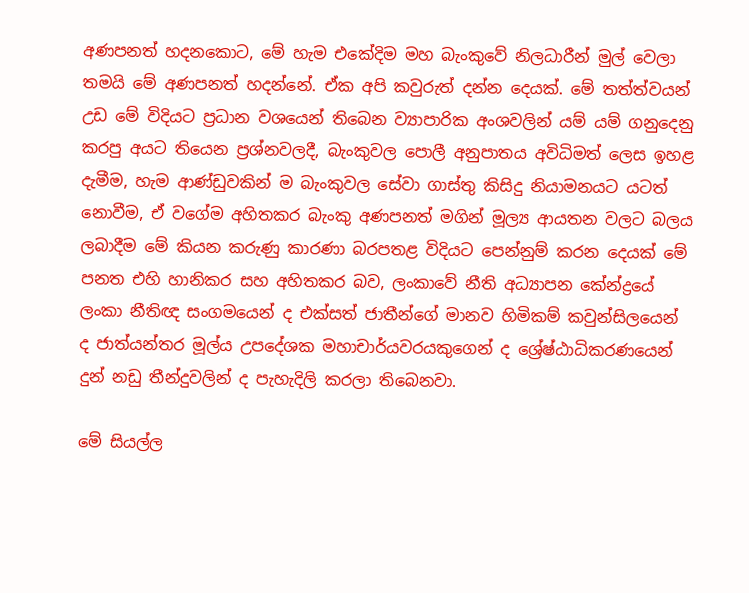අණපනත් හදනකොට, මේ හැම එකේදිම මහ බැංකුවේ නිලධාරීන් මුල් වෙලා තමයි මේ අණපනත් හදන්නේ. ඒක අපි කවුරුත් දන්න දෙයක්. මේ තත්ත්වයන් උඩ මේ විදියට ප්‍රධාන වශයෙන් තිබෙන ව්‍යාපාරික අංශවලින් යම් යම් ගනුදෙනු කරපු අයට තියෙන ප්‍රශ්නවලදී, බැංකුවල පොලී අනුපාතය අවිධිමත් ලෙස ඉහළ දැමීම, හැම ආණ්ඩුවකින් ම බැංකුවල සේවා ගාස්තු කිසිදු නියාමනයට යටත් නොවීම, ඒ වගේම අහිතකර බැංකු අණපනත් මගින් මූල්‍ය ආයතන වලට බලය ලබාදීම මේ කියන කරුණු කාරණා බරපතළ විදියට පෙන්නුම් කරන දෙයක් මේ පනත එහි හානිකර සහ අහිතකර බව, ලංකාවේ නීති අධ්‍යාපන කේන්ද්‍රයේ ලංකා නීතිඥ සංගමයෙන් ද එක්සත් ජාතීන්ගේ මානව හිමිකම් කවුන්සිලයෙන් ද ජාත්යන්තර මූල්ය උපදේශක මහාචාර්යවරයකුගෙන් ද ශ්‍රේෂ්ඨාධිකරණයෙන් දුන් නඩු තීන්දුවලින් ද පැහැදිලි කරලා තිබෙනවා.

මේ සියල්ල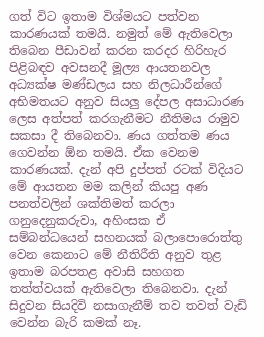ගත් විට ඉතාම විශ්මයට පත්වන කාරණයක් තමයි. නමුත් මේ ඇතිවෙලා තිබෙන පීඩාවන් කරන කරදර හිරිහැර පිළිබඳව අවසනදී මූල්‍ය ආයතනවල අධ්‍යක්ෂ මණ්ඩලය සහ නිලධාරීන්ගේ අභිමතයට අනුව සියලු දේපල අසාධාරණ ලෙස අත්පත් කරගැනීමට නීතිමය රාමුව සකසා දී තිබෙනවා. ණය ගත්තම ණය ගෙවන්න ඕන තමයි. ඒක වෙනම කාරණයක්. දැන් අපි දුප්පත් රටක් විදියට මේ ආයතන මම කලින් කියපු අණ පනත්වලින් ශක්තිමත් කරලා ගනුදෙනුකරුවා, අහිංසක ඒ සම්බන්ධයෙන් සහනයක් බලාපොරොත්තු වෙන කෙනාට මේ නීතිරීති අනුව තුළ ඉතාම බරපතළ අවාසි සහගත තත්ත්වයක් ඇතිවෙලා තිබෙනවා. දැන් සිදුවන සියදිවි නසාගැනීම් තව තවත් වැඩි වෙන්න බැරි කමක් නෑ.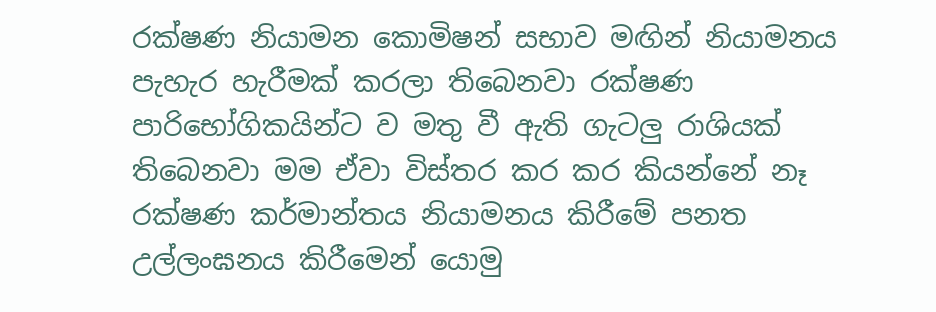රක්ෂණ නියාමන කොමිෂන් සභාව මඟින් නියාමනය පැහැර හැරීමක් කරලා තිබෙනවා රක්ෂණ පාරිභෝගිකයින්ට ව මතු වී ඇති ගැටලු රාශියක් තිබෙනවා මම ඒවා විස්තර කර කර කියන්නේ නෑ රක්ෂණ කර්මාන්තය නියාමනය කිරීමේ පනත උල්ලංඝනය කිරීමෙන් යොමු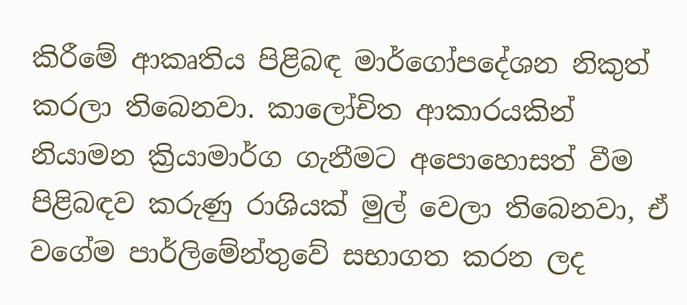කිරීමේ ආකෘතිය පිළිබඳ මාර්ගෝපදේශන නිකුත් කරලා තිබෙනවා. කාලෝචිත ආකාරයකින් නියාමන ක්‍රියාමාර්ග ගැනීමට අපොහොසත් වීම පිළිබඳව කරුණු රාශියක් මුල් වෙලා තිබෙනවා, ඒ වගේම පාර්ලිමේන්තුවේ සභාගත කරන ලද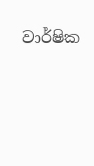වාර්ෂික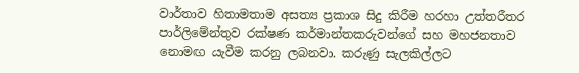වාර්තාව හිතාමතාම අසත්‍ය ප්‍රකාශ සිදු කිරීම හරහා උත්තරීතර පාර්ලිමේන්තුව රක්ෂණ කර්මාන්තකරුවන්ගේ සහ මහජනතාව නොමඟ යැවීම කරනු ලබනවා. කරුණු සැලකිල්ලට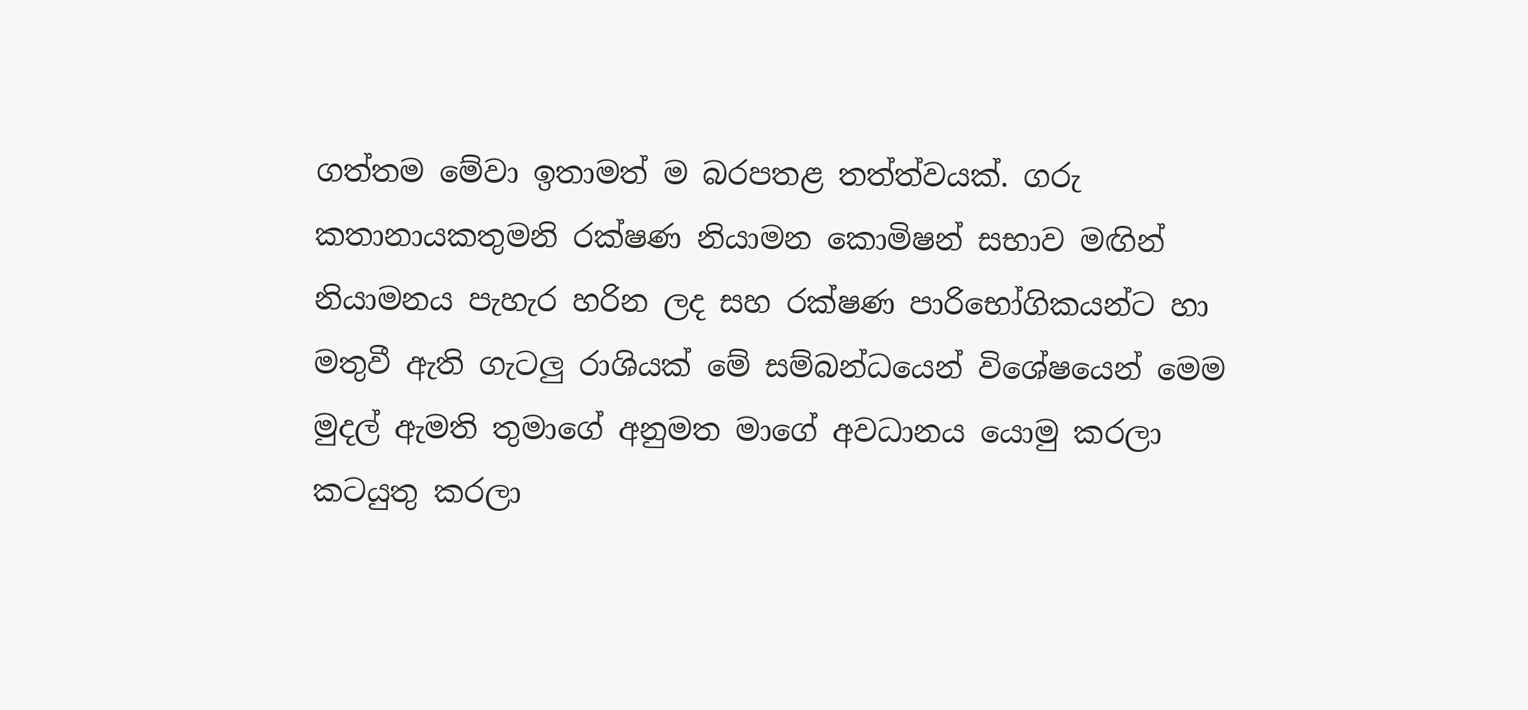ගත්තම මේවා ඉතාමත් ම බරපතළ තත්ත්වයක්. ගරු කතානායකතුමනි රක්ෂණ නියාමන කොමිෂන් සභාව මඟින් නියාමනය පැහැර හරින ලද සහ රක්ෂණ පාරිභෝගිකයන්ට හා මතුවී ඇති ගැටලු රාශියක් මේ සම්බන්ධයෙන් විශේෂයෙන් මෙම මුදල් ඇමති තුමාගේ අනුමත මාගේ අවධානය යොමු කරලා කටයුතු කරලා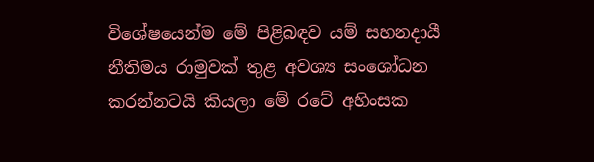විශේෂයෙන්ම මේ පිළිබඳව යම් සහනදායී නීතිමය රාමුවක් තුළ අවශ්‍ය සංශෝධන කරන්නටයි කියලා මේ රටේ අහිංසක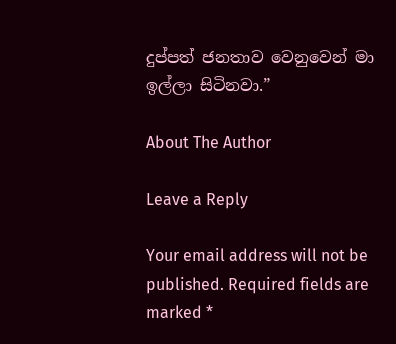දුප්පත් ජනතාව වෙනුවෙන් මා ඉල්ලා සිටිනවා.”

About The Author

Leave a Reply

Your email address will not be published. Required fields are marked *